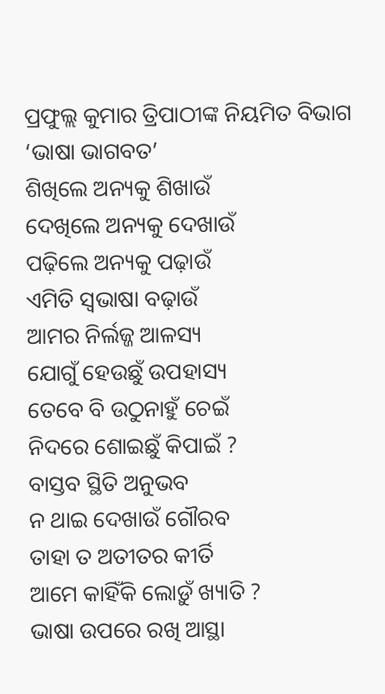ପ୍ରଫୁଲ୍ଲ କୁମାର ତ୍ରିପାଠୀଙ୍କ ନିୟମିତ ବିଭାଗ ‘ଭାଷା ଭାଗବତ’
ଶିଖିଲେ ଅନ୍ୟକୁ ଶିଖାଉଁ
ଦେଖିଲେ ଅନ୍ୟକୁ ଦେଖାଉଁ
ପଢ଼ିଲେ ଅନ୍ୟକୁ ପଢ଼ାଉଁ
ଏମିତି ସ୍ବଭାଷା ବଢ଼ାଉଁ
ଆମର ନିର୍ଲଜ୍ଜ ଆଳସ୍ୟ
ଯୋଗୁଁ ହେଉଛୁଁ ଉପହାସ୍ୟ
ତେବେ ବି ଉଠୁନାହୁଁ ଚେଇଁ
ନିଦରେ ଶୋଇଛୁଁ କିପାଇଁ ?
ବାସ୍ତବ ସ୍ଥିତି ଅନୁଭବ
ନ ଥାଇ ଦେଖାଉଁ ଗୌରବ
ତାହା ତ ଅତୀତର କୀର୍ତି
ଆମେ କାହିଁକି ଲୋଡ଼ୁଁ ଖ୍ୟାତି ?
ଭାଷା ଉପରେ ରଖି ଆସ୍ଥା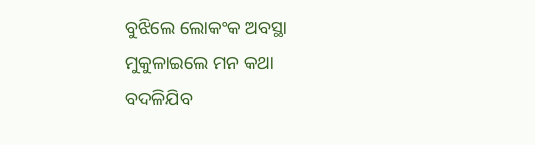ବୁଝିଲେ ଲୋକଂକ ଅବସ୍ଥା
ମୁକୁଳାଇଲେ ମନ କଥା
ବଦଳିଯିବ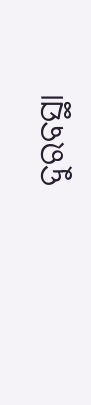ଦୁରବସ୍ଥା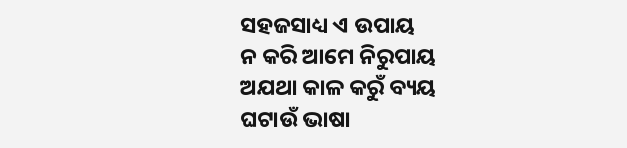ସହଜସାଧ୍ୟ ଏ ଉପାୟ
ନ କରି ଆମେ ନିରୁପାୟ
ଅଯଥା କାଳ କରୁଁ ବ୍ୟୟ
ଘଟାଉଁ ଭାଷା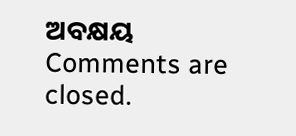ଅବକ୍ଷୟ
Comments are closed.